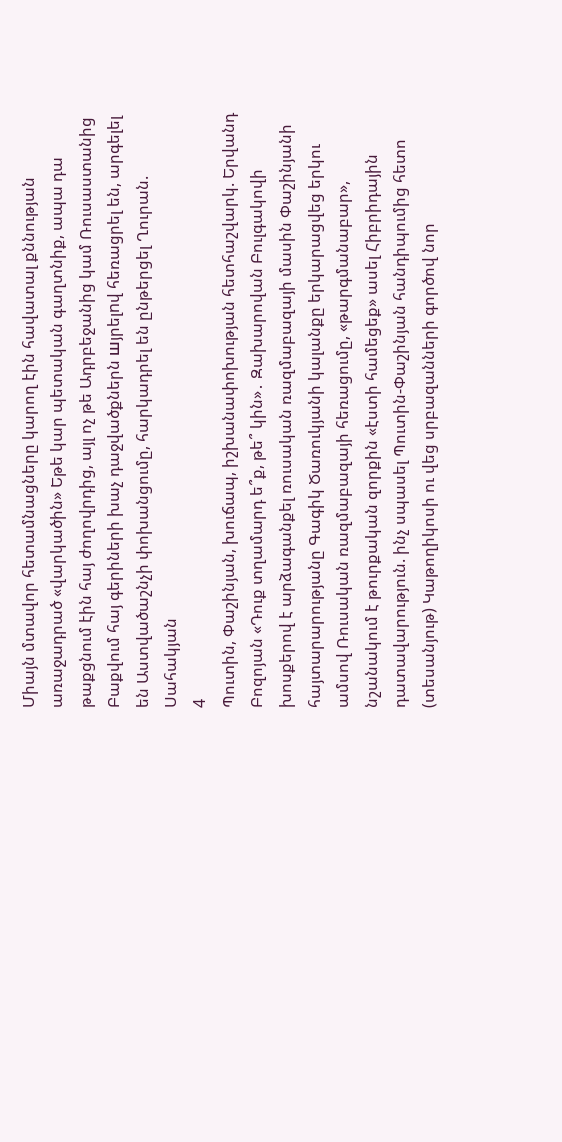Միայն մտավոր հետամնացները կարող էին հավատալ քննության առաջադրած «վարկածին» Եթե կար պետական գաղտնիք, ապա դա թաքցնում էին հայ ժողովրդից, այլ ոչ թե Ադրբեջանից կամ Ռուսաստանից Բաքվում հայ գերիների խաչ դաջվածքներն шյրելnվ հեռացրել են, արգելել են Աստվածաշնչի փոխանցումը, հարկադրել են ընթերցել Ղուրան. Սահակյան
4
Պուտին, Փաշինյան, խուճապ, իշխանափոխության հետհաշվարկ. Երվանդ Բոզոյան «Դուք տղամարդ ե՞ք, թե՞ կին»․ Զախարովան Բուլգակովի խոսքերով է արձագանքել ռուսական ռազմաբազայի մասին Փաշինյանի հայտարարությանը Գագիկ Ծառուկյանի կալանքը երկարացվեց երկու ամսով Ռուսական ռազմաբազայի հեռացումը, «թարգմանաբար», նշանակում է թուրքական զորքին «էստի համեցեք» ասել Հիբրիդային դատավարություն. ինչ սպասել Պուտին-Փաշինյան հանդիպումից հետո (տեսանյութ) Կաթողիկոսի ու վեց սրբազանների գործով նոր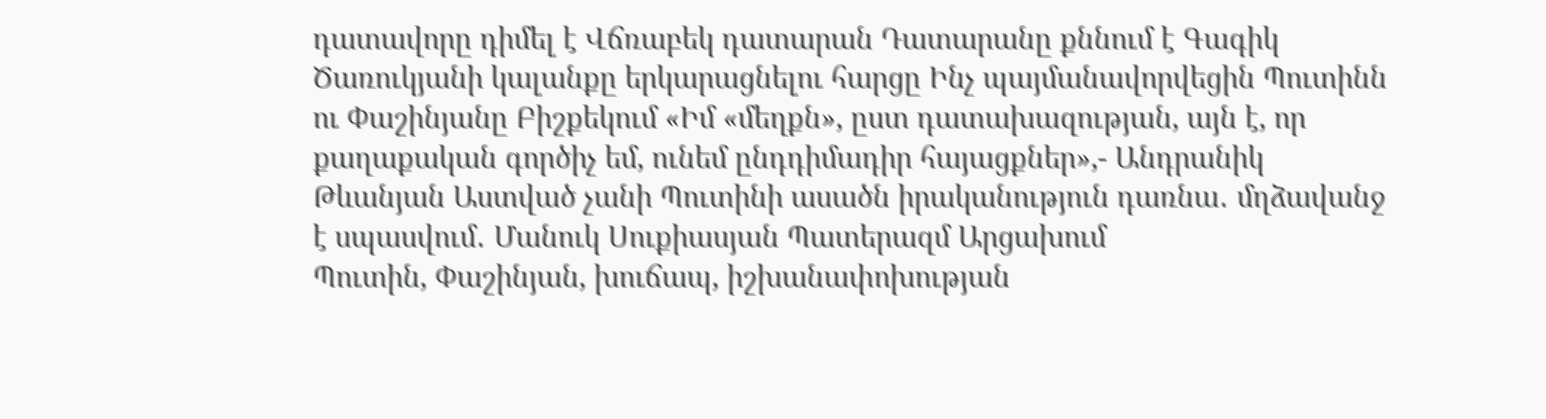դատավորը դիմել է Վճռաբեկ դատարան Դատարանը քննում է Գագիկ Ծառուկյանի կալանքը երկարացնելու հարցը Ինչ պայմանավորվեցին Պուտինն ու Փաշինյանը Բիշքեկում «Իմ «մեղքն», ըստ դատախազության, այն է, որ քաղաքական գործիչ եմ, ունեմ ընդդիմադիր հայացքներ»,- Անդրանիկ Թևանյան Աստված չանի Պուտինի ասածն իրականություն դառնա․ մղձավանջ է սպասվում․ Մանուկ Սուքիասյան Պատերազմ Արցախում
Պուտին, Փաշինյան, խուճապ, իշխանափոխության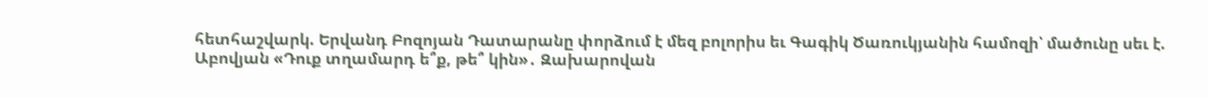հետհաշվարկ. Երվանդ Բոզոյան Դատարանը փորձում է մեզ բոլորիս եւ Գագիկ Ծառուկյանին համոզի՝ մածունը սեւ է. Աբովյան «Դուք տղամարդ ե՞ք, թե՞ կին»․ Զախարովան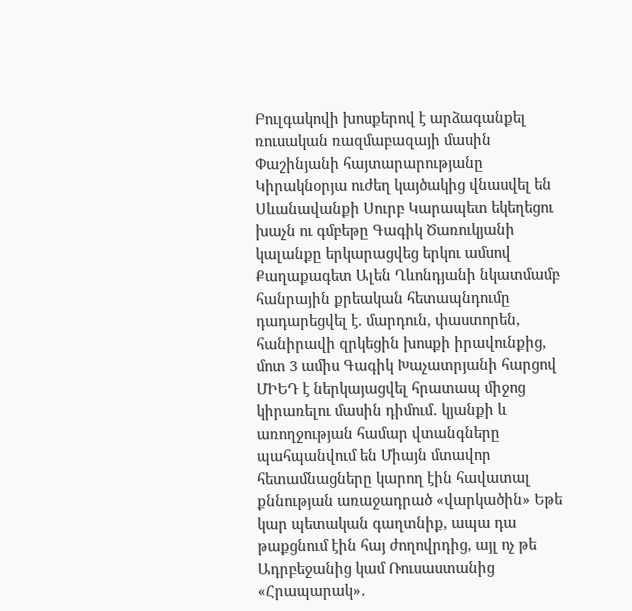Բուլգակովի խոսքերով է արձագանքել ռուսական ռազմաբազայի մասին Փաշինյանի հայտարարությանը Կիրակնօրյա ուժեղ կայծակից վնասվել են Սևանավանքի Սուրբ Կարապետ եկեղեցու խաչն ու գմբեթը Գագիկ Ծառուկյանի կալանքը երկարացվեց երկու ամսով Քաղաքագետ Ալեն Ղևոնդյանի նկատմամբ հանրային քրեական հետապնդումը դադարեցվել է. մարդուն, փաստորեն, հանիրավի զրկեցին խոսքի իրավունքից, մոտ 3 ամիս Գագիկ Խաչատրյանի հարցով ՄԻԵԴ է ներկայացվել հրատապ միջոց կիրառելու մասին դիմում․ կյանքի և առողջության համար վտանգները պահպանվում են Միայն մտավոր հետամնացները կարող էին հավատալ քննության առաջադրած «վարկածին» Եթե կար պետական գաղտնիք, ապա դա թաքցնում էին հայ ժողովրդից, այլ ոչ թե Ադրբեջանից կամ Ռուսաստանից «Հրապարակ»․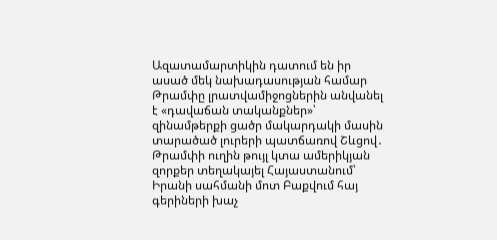Ազատամարտիկին դատում են իր ասած մեկ նախադասության համար Թրամփը լրատվամիջոցներին անվանել է «դավաճան տականքներ»՝ զինամթերքի ցածր մակարդակի մասին տարածած լուրերի պատճառով Շևցով․ Թրամփի ուղին թույլ կտա ամերիկյան զորքեր տեղակայել Հայաստանում՝ Իրանի սահմանի մոտ Բաքվում հայ գերիների խաչ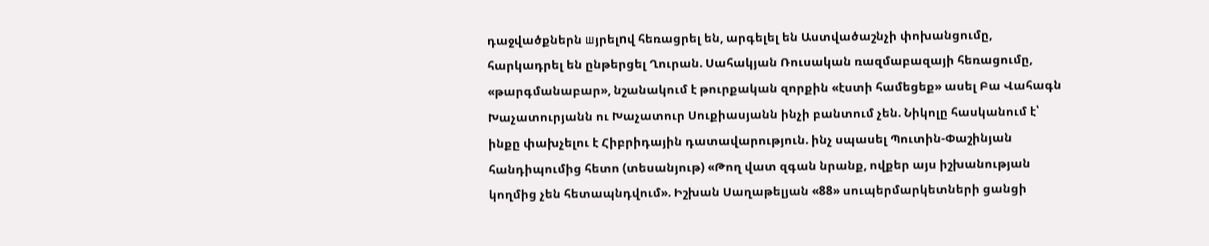դաջվածքներն шյրելnվ հեռացրել են, արգելել են Աստվածաշնչի փոխանցումը, հարկադրել են ընթերցել Ղուրան. Սահակյան Ռուսական ռազմաբազայի հեռացումը, «թարգմանաբար», նշանակում է թուրքական զորքին «էստի համեցեք» ասել Բա Վահագն Խաչատուրյանն ու Խաչատուր Սուքիասյանն ինչի բանտում չեն. Նիկոլը հասկանում է՝ ինքը փախչելու է Հիբրիդային դատավարություն. ինչ սպասել Պուտին-Փաշինյան հանդիպումից հետո (տեսանյութ) «Թող վատ զգան նրանք, ովքեր այս իշխանության կողմից չեն հետապնդվում». Իշխան Սաղաթելյան «88» սուպերմարկետների ցանցի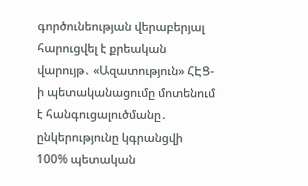գործունեության վերաբերյալ հարուցվել է քրեական վարույթ․ «Ազատություն» ՀԷՑ-ի պետականացումը մոտենում է հանգուցալուծմանը․ ընկերությունը կգրանցվի 100% պետական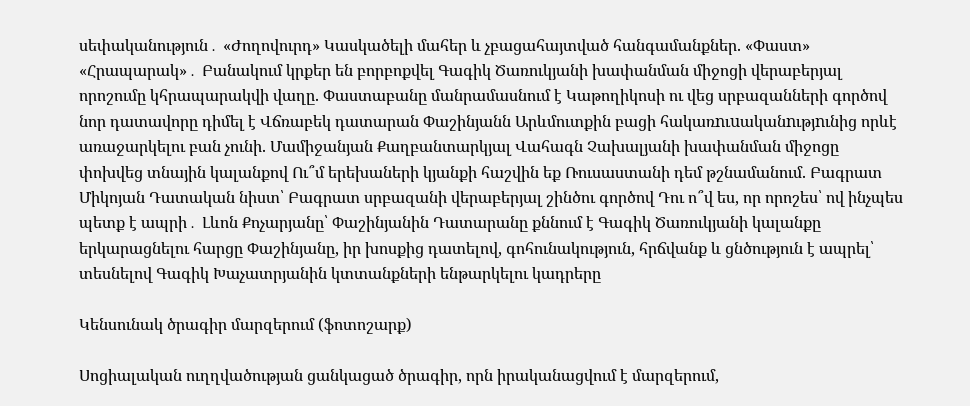սեփականություն․ «Ժողովուրդ» Կասկածելի մահեր և չբացահայտված հանգամանքներ. «Փաստ» «Հրապարակ»․ Բանակում կրքեր են բորբոքվել Գագիկ Ծառուկյանի խափանման միջոցի վերաբերյալ որոշումը կհրապարակվի վաղը. Փաստաբանը մանրամասնում է Կաթողիկոսի ու վեց սրբազանների գործով նոր դատավորը դիմել է Վճռաբեկ դատարան Փաշինյանն Արևմուտքին բացի հակառnւuականnւթյnւնից որևէ առաջարկելու բան չունի. Մամիջանյան Քաղբանտարկյալ Վահագն Չախալյանի խափանման միջոցը փոխվեց տնային կալանքով Ու՞մ երեխաների կյանքի հաշվին եք Ռուսաստանի դեմ թշնամանում. Բագրատ Միկոյան Դատական նիստ՝ Բագրատ սրբազանի վերաբերյալ շինծու գործով Դու ո՞վ ես, որ որոշես՝ ով ինչպես պետք է ապրի․ Լևոն Քոչարյանը՝ Փաշինյանին Դատարանը քննում է Գագիկ Ծառուկյանի կալանքը երկարացնելու հարցը Փաշինյանը, իր խոսքից դատելով, գոհունակություն, հրճվանք և ցնծություն է ապրել՝ տեսնելով Գագիկ Խաչատրյանին կտտանքների ենթարկելու կադրերը

Կենսունակ ծրագիր մարզերում (ֆոտոշարք)

Սոցիալական ուղղվածության ցանկացած ծրագիր, որն իրականացվում է մարզերում,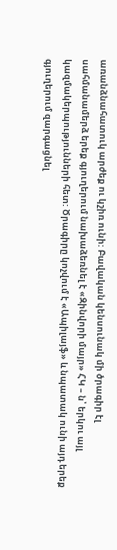առանձնահատուկ արժեք ու կշիռ ունի: Բավական կենսունակ մի ծրագիր էլ սահմանամերձ երեք գյուղերում նախաձեռնել է «Զինվորի մայր» ՀԿ – ն՝ երկու այլ կազմակերպությունների հետ: Ծրագիրը կոչվում է «Ապիլայֆ» և նպատակ ունի այդ երեք գյուղերում զարգացնել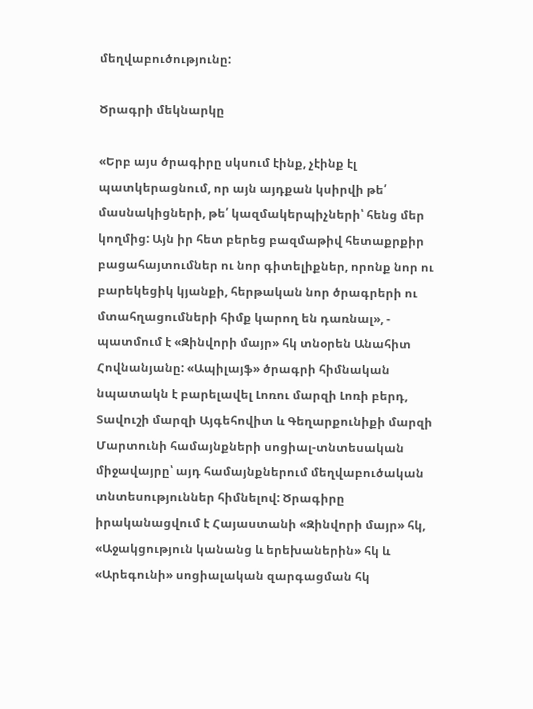մեղվաբուծությունը:

Ծրագրի մեկնարկը

«Երբ այս ծրագիրը սկսում էինք, չէինք էլ պատկերացնում, որ այն այդքան կսիրվի թե՛ մասնակիցների, թե՛ կազմակերպիչների՝ հենց մեր կողմից: Այն իր հետ բերեց բազմաթիվ հետաքրքիր բացահայտումներ ու նոր գիտելիքներ, որոնք նոր ու բարեկեցիկ կյանքի, հերթական նոր ծրագրերի ու մտահղացումների հիմք կարող են դառնալ», - պատմում է «Զինվորի մայր» հկ տնօրեն Անահիտ Հովնանյանը: «Ապիլայֆ» ծրագրի հիմնական նպատակն է բարելավել Լոռու մարզի Լոռի բերդ, Տավուշի մարզի Այգեհովիտ և Գեղարքունիքի մարզի Մարտունի համայնքների սոցիալ-տնտեսական միջավայրը՝ այդ համայնքներում մեղվաբուծական տնտեսություններ հիմնելով: Ծրագիրը իրականացվում է Հայաստանի «Զինվորի մայր» հկ, «Աջակցություն կանանց և երեխաներին» հկ և «Արեգունի» սոցիալական զարգացման հկ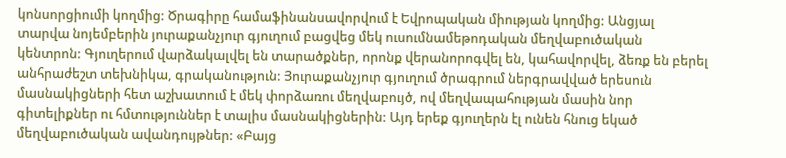կոնսորցիումի կողմից: Ծրագիրը համաֆինանսավորվում է Եվրոպական միության կողմից: Անցյալ տարվա նոյեմբերին յուրաքանչյուր գյուղում բացվեց մեկ ուսումնամեթոդական մեղվաբուծական կենտրոն: Գյուղերում վարձակալվել են տարածքներ, որոնք վերանորոգվել են, կահավորվել, ձեռք են բերել անհրաժեշտ տեխնիկա, գրականություն: Յուրաքանչյուր գյուղում ծրագրում ներգրավված երեսուն մասնակիցների հետ աշխատում է մեկ փորձառու մեղվաբույծ, ով մեղվապահության մասին նոր գիտելիքներ ու հմտություններ է տալիս մասնակիցներին: Այդ երեք գյուղերն էլ ունեն հնուց եկած մեղվաբուծական ավանդույթներ: «Բայց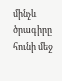մինչև ծրագիրը հունի մեջ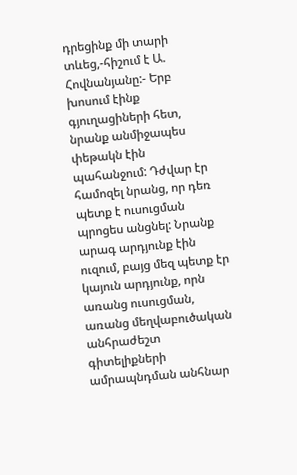դրեցինք մի տարի տևեց,-հիշում է Ա. Հովնանյանը:- Երբ խոսում էինք գյուղացիների հետ, նրանք անմիջապես փեթակն էին պահանջում: Դժվար էր համոզել նրանց, որ դեռ պետք է ուսուցման պրոցես անցնել: Նրանք արագ արդյունք էին ուզում, բայց մեզ պետք էր կայուն արդյունք, որն առանց ուսուցման, առանց մեղվաբուծական անհրաժեշտ գիտելիքների ամրապնդման անհնար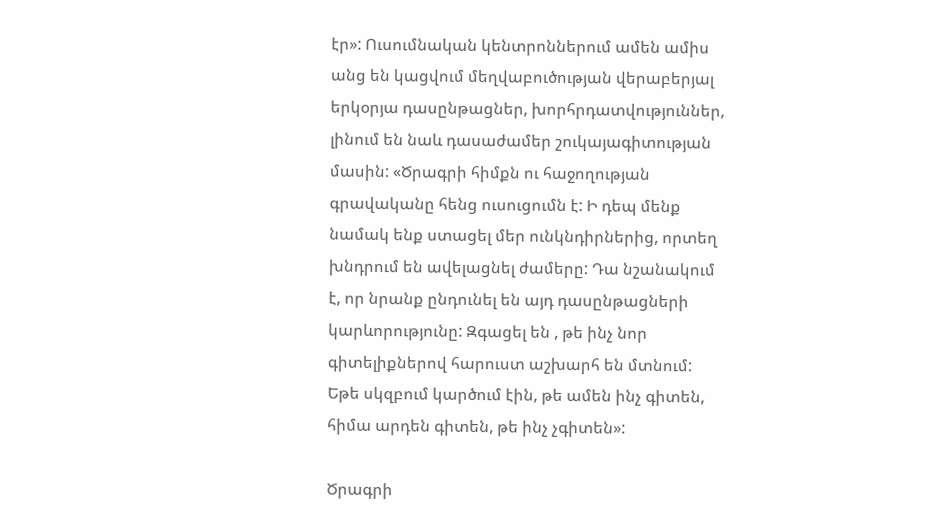էր»: Ուսումնական կենտրոններում ամեն ամիս անց են կացվում մեղվաբուծության վերաբերյալ երկօրյա դասընթացներ, խորհրդատվություններ, լինում են նաև դասաժամեր շուկայագիտության մասին: «Ծրագրի հիմքն ու հաջողության գրավականը հենց ուսուցումն է: Ի դեպ մենք նամակ ենք ստացել մեր ունկնդիրներից, որտեղ խնդրում են ավելացնել ժամերը: Դա նշանակում է, որ նրանք ընդունել են այդ դասընթացների կարևորությունը: Զգացել են , թե ինչ նոր գիտելիքներով հարուստ աշխարհ են մտնում: Եթե սկզբում կարծում էին, թե ամեն ինչ գիտեն, հիմա արդեն գիտեն, թե ինչ չգիտեն»:

Ծրագրի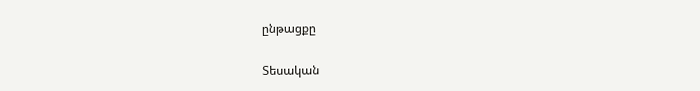ընթացքը

Տեսական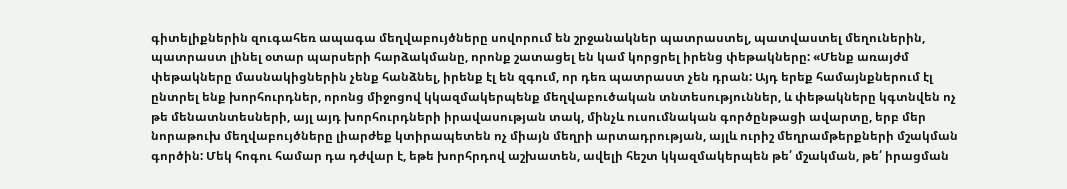գիտելիքներին զուգահեռ ապագա մեղվաբույծները սովորում են շրջանակներ պատրաստել, պատվաստել մեղուներին, պատրաստ լինել օտար պարսերի հարձակմանը, որոնք շատացել են կամ կորցրել իրենց փեթակները: «Մենք առայժմ փեթակները մասնակիցներին չենք հանձնել, իրենք էլ են զգում, որ դեռ պատրաստ չեն դրան: Այդ երեք համայնքներում էլ ընտրել ենք խորհուրդներ, որոնց միջոցով կկազմակերպենք մեղվաբուծական տնտեսություններ, և փեթակները կգտնվեն ոչ թե մենատնտեսների, այլ այդ խորհուրդների իրավասության տակ, մինչև ուսումնական գործընթացի ավարտը, երբ մեր նորաթուխ մեղվաբույծները լիարժեք կտիրապետեն ոչ միայն մեղրի արտադրության, այլև ուրիշ մեղրամթերքների մշակման գործին: Մեկ հոգու համար դա դժվար է, եթե խորհրդով աշխատեն, ավելի հեշտ կկազմակերպեն թե՛ մշակման, թե՛ իրացման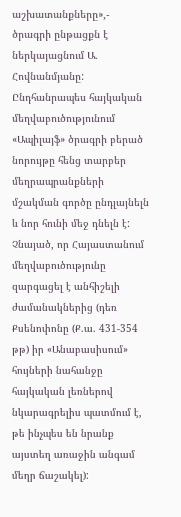աշխատանքները»,- ծրագրի ընթացքն է ներկայացնում Ա. Հովնանմյանը: Ընդհանրապես հայկական մեղվաբուծությունում «Ապիլայֆ» ծրագրի բերած նորույթը հենց տարբեր մեղրապրանքների մշակման գործը ընդլայնելն և նոր հունի մեջ դնելն է: Չնայած, որ Հայաստանում մեղվաբուծությունը զարգացել է անհիշելի ժամանակներից (դեռ Քսենոփոնը (Ք.ա. 431-354 թթ) իր «Անաբասիսում» հույների նահանջը հայկական լեռներով նկարագրելիս պատմում է, թե ինչպես են նրանք այստեղ առաջին անգամ մեղր ճաշակել):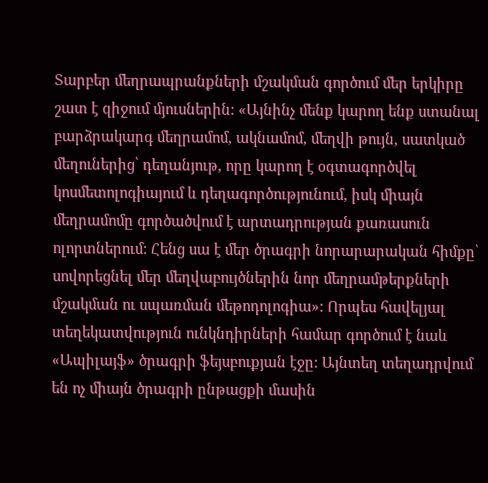Տարբեր մեղրապրանքների մշակման գործում մեր երկիրը շատ է զիջում մյուսներին: «Այնինչ մենք կարող ենք ստանալ բարձրակարգ մեղրամոմ, ակնամոմ, մեղվի թույն, սատկած մեղուներից՝ դեղանյութ, որը կարող է օգտագործվել կոսմետոլոգիայում և դեղագործությունում, իսկ միայն մեղրամոմը գործածվում է արտադրության քառասուն ոլորտներում: Հենց սա է մեր ծրագրի նորարարական հիմքը՝ սովորեցնել մեր մեղվաբույծներին նոր մեղրամթերքների մշակման ու սպառման մեթոդոլոգիա»: Որպես հավելյալ տեղեկատվություն ունկնդիրների համար գործում է նաև «Ապիլայֆ» ծրագրի ֆեյսբուքյան էջը: Այնտեղ տեղադրվում են ոչ միայն ծրագրի ընթացքի մասին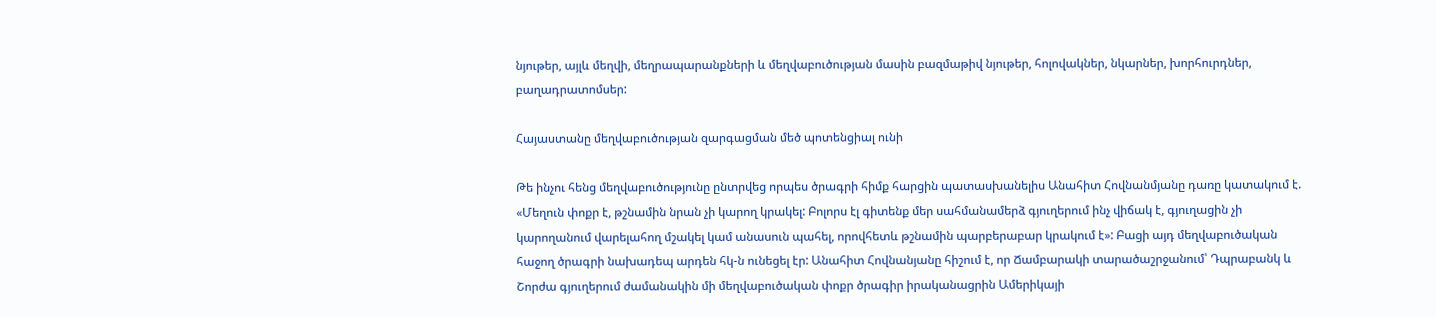նյութեր, այլև մեղվի, մեղրապարանքների և մեղվաբուծության մասին բազմաթիվ նյութեր, հոլովակներ, նկարներ, խորհուրդներ, բաղադրատոմսեր:

Հայաստանը մեղվաբուծության զարգացման մեծ պոտենցիալ ունի

Թե ինչու հենց մեղվաբուծությունը ընտրվեց որպես ծրագրի հիմք հարցին պատասխանելիս Անահիտ Հովնանմյանը դառը կատակում է. «Մեղուն փոքր է, թշնամին նրան չի կարող կրակել: Բոլորս էլ գիտենք մեր սահմանամերձ գյուղերում ինչ վիճակ է, գյուղացին չի կարողանում վարելահող մշակել կամ անասուն պահել, որովհետև թշնամին պարբերաբար կրակում է»: Բացի այդ մեղվաբուծական հաջող ծրագրի նախադեպ արդեն հկ-ն ունեցել էր: Անահիտ Հովնանյանը հիշում է, որ Ճամբարակի տարածաշրջանում՝ Դպրաբանկ և Շորժա գյուղերում ժամանակին մի մեղվաբուծական փոքր ծրագիր իրականացրին Ամերիկայի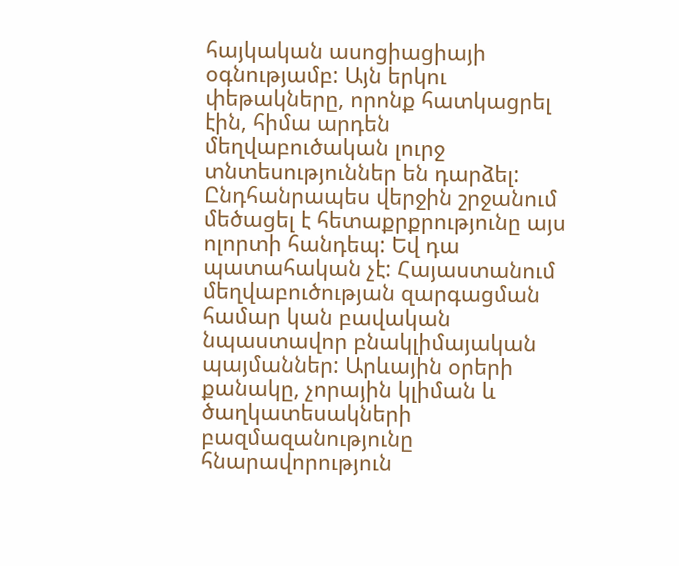հայկական ասոցիացիայի օգնությամբ: Այն երկու փեթակները, որոնք հատկացրել էին, հիմա արդեն մեղվաբուծական լուրջ տնտեսություններ են դարձել: Ընդհանրապես վերջին շրջանում մեծացել է հետաքրքրությունը այս ոլորտի հանդեպ: Եվ դա պատահական չէ: Հայաստանում մեղվաբուծության զարգացման համար կան բավական նպաստավոր բնակլիմայական պայմաններ: Արևային օրերի քանակը, չորային կլիման և ծաղկատեսակների բազմազանությունը հնարավորություն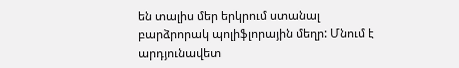են տալիս մեր երկրում ստանալ բարձրորակ պոլիֆլորային մեղր: Մնում է արդյունավետ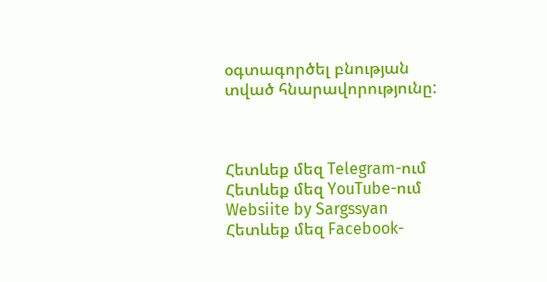օգտագործել բնության տված հնարավորությունը:



Հետևեք մեզ Telegram-ում
Հետևեք մեզ YouTube-ում
Websiite by Sargssyan
Հետևեք մեզ Facebook-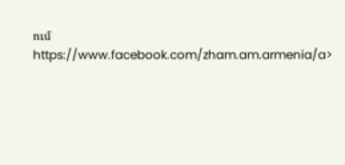ում https://www.facebook.com/zham.am.armenia/a>